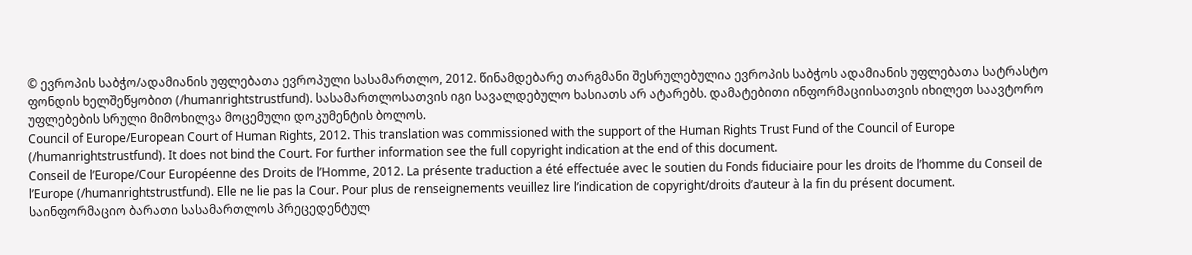© ევროპის საბჭო/ადამიანის უფლებათა ევროპული სასამართლო, 2012. წინამდებარე თარგმანი შესრულებულია ევროპის საბჭოს ადამიანის უფლებათა სატრასტო ფონდის ხელშეწყობით (/humanrightstrustfund). სასამართლოსათვის იგი სავალდებულო ხასიათს არ ატარებს. დამატებითი ინფორმაციისათვის იხილეთ საავტორო უფლებების სრული მიმოხილვა მოცემული დოკუმენტის ბოლოს.
Council of Europe/European Court of Human Rights, 2012. This translation was commissioned with the support of the Human Rights Trust Fund of the Council of Europe (/humanrightstrustfund). It does not bind the Court. For further information see the full copyright indication at the end of this document.
Conseil de l’Europe/Cour Européenne des Droits de l’Homme, 2012. La présente traduction a été effectuée avec le soutien du Fonds fiduciaire pour les droits de l’homme du Conseil de l’Europe (/humanrightstrustfund). Elle ne lie pas la Cour. Pour plus de renseignements veuillez lire l’indication de copyright/droits d’auteur à la fin du présent document.
საინფორმაციო ბარათი სასამართლოს პრეცედენტულ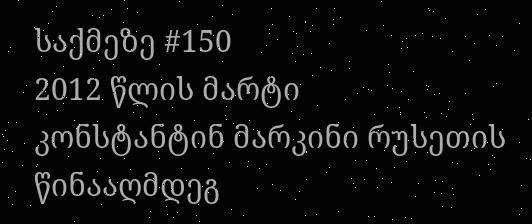საქმეზე #150
2012 წლის მარტი
კონსტანტინ მარკინი რუსეთის წინააღმდეგ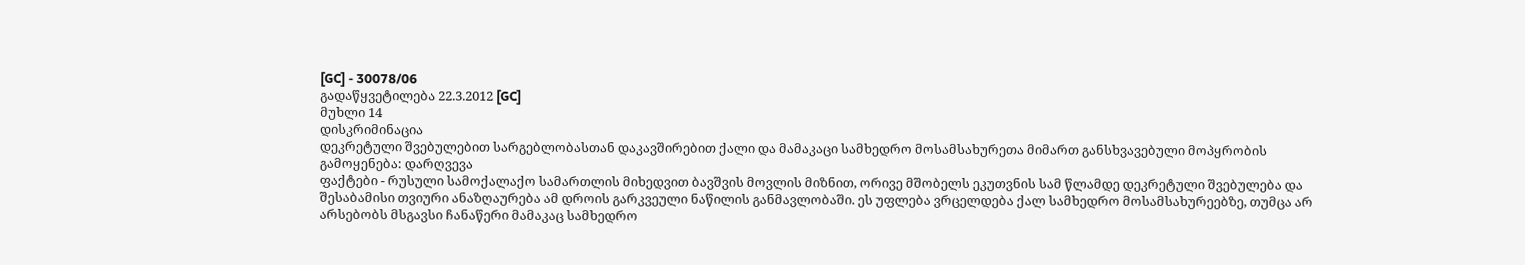[GC] - 30078/06
გადაწყვეტილება 22.3.2012 [GC]
მუხლი 14
დისკრიმინაცია
დეკრეტული შვებულებით სარგებლობასთან დაკავშირებით ქალი და მამაკაცი სამხედრო მოსამსახურეთა მიმართ განსხვავებული მოპყრობის გამოყენება: დარღვევა
ფაქტები - რუსული სამოქალაქო სამართლის მიხედვით ბავშვის მოვლის მიზნით, ორივე მშობელს ეკუთვნის სამ წლამდე დეკრეტული შვებულება და შესაბამისი თვიური ანაზღაურება ამ დროის გარკვეული ნაწილის განმავლობაში. ეს უფლება ვრცელდება ქალ სამხედრო მოსამსახურეებზე, თუმცა არ არსებობს მსგავსი ჩანაწერი მამაკაც სამხედრო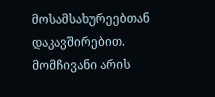მოსამსახურეებთან დაკავშირებით. მომჩივანი არის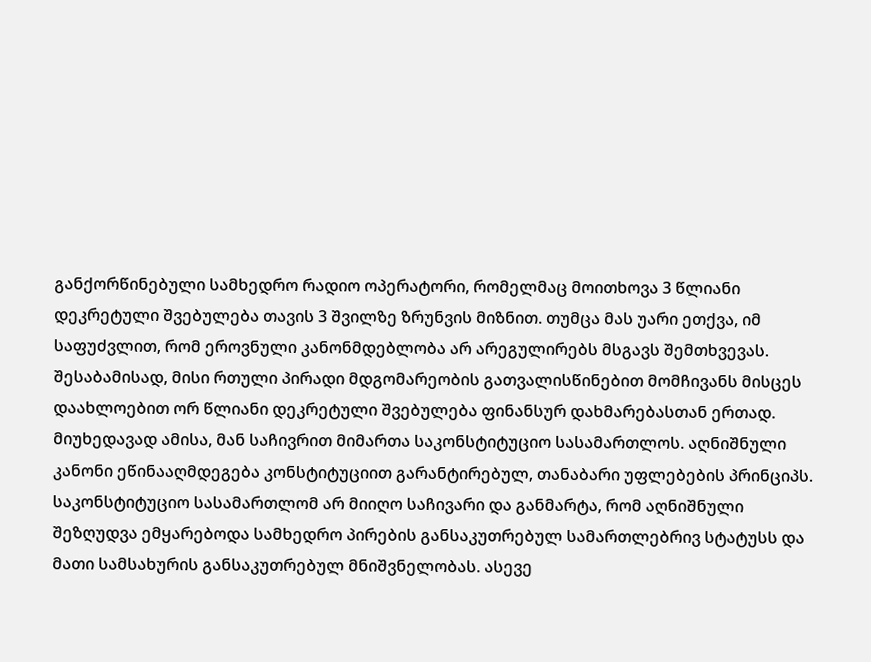განქორწინებული სამხედრო რადიო ოპერატორი, რომელმაც მოითხოვა 3 წლიანი დეკრეტული შვებულება თავის 3 შვილზე ზრუნვის მიზნით. თუმცა მას უარი ეთქვა, იმ საფუძვლით, რომ ეროვნული კანონმდებლობა არ არეგულირებს მსგავს შემთხვევას. შესაბამისად, მისი რთული პირადი მდგომარეობის გათვალისწინებით მომჩივანს მისცეს დაახლოებით ორ წლიანი დეკრეტული შვებულება ფინანსურ დახმარებასთან ერთად. მიუხედავად ამისა, მან საჩივრით მიმართა საკონსტიტუციო სასამართლოს. აღნიშნული კანონი ეწინააღმდეგება კონსტიტუციით გარანტირებულ, თანაბარი უფლებების პრინციპს. საკონსტიტუციო სასამართლომ არ მიიღო საჩივარი და განმარტა, რომ აღნიშნული შეზღუდვა ემყარებოდა სამხედრო პირების განსაკუთრებულ სამართლებრივ სტატუსს და მათი სამსახურის განსაკუთრებულ მნიშვნელობას. ასევე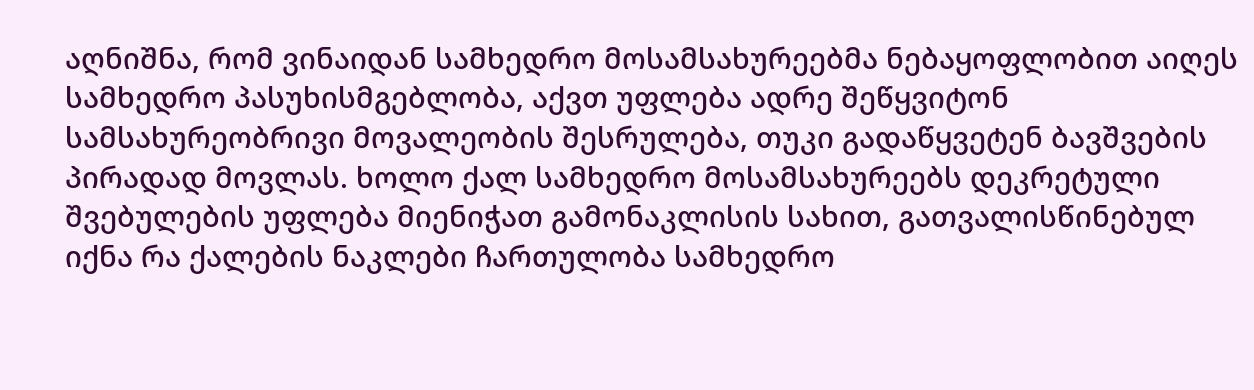აღნიშნა, რომ ვინაიდან სამხედრო მოსამსახურეებმა ნებაყოფლობით აიღეს სამხედრო პასუხისმგებლობა, აქვთ უფლება ადრე შეწყვიტონ სამსახურეობრივი მოვალეობის შესრულება, თუკი გადაწყვეტენ ბავშვების პირადად მოვლას. ხოლო ქალ სამხედრო მოსამსახურეებს დეკრეტული შვებულების უფლება მიენიჭათ გამონაკლისის სახით, გათვალისწინებულ იქნა რა ქალების ნაკლები ჩართულობა სამხედრო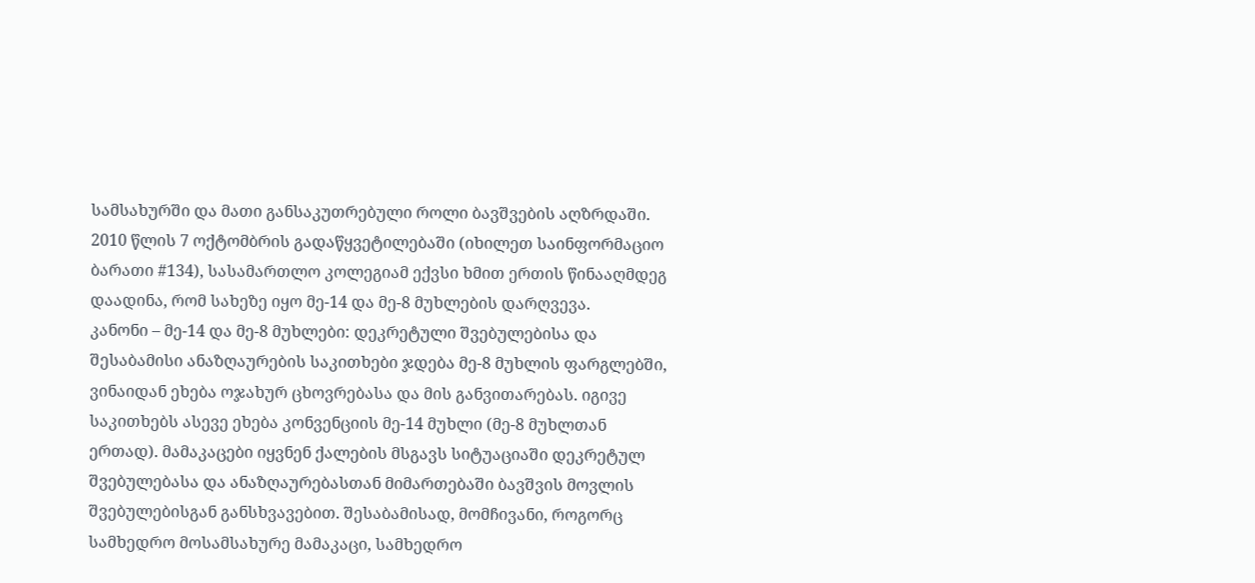სამსახურში და მათი განსაკუთრებული როლი ბავშვების აღზრდაში.
2010 წლის 7 ოქტომბრის გადაწყვეტილებაში (იხილეთ საინფორმაციო ბარათი #134), სასამართლო კოლეგიამ ექვსი ხმით ერთის წინააღმდეგ დაადინა, რომ სახეზე იყო მე-14 და მე-8 მუხლების დარღვევა.
კანონი – მე-14 და მე-8 მუხლები: დეკრეტული შვებულებისა და შესაბამისი ანაზღაურების საკითხები ჯდება მე-8 მუხლის ფარგლებში, ვინაიდან ეხება ოჯახურ ცხოვრებასა და მის განვითარებას. იგივე საკითხებს ასევე ეხება კონვენციის მე-14 მუხლი (მე-8 მუხლთან ერთად). მამაკაცები იყვნენ ქალების მსგავს სიტუაციაში დეკრეტულ შვებულებასა და ანაზღაურებასთან მიმართებაში ბავშვის მოვლის შვებულებისგან განსხვავებით. შესაბამისად, მომჩივანი, როგორც სამხედრო მოსამსახურე მამაკაცი, სამხედრო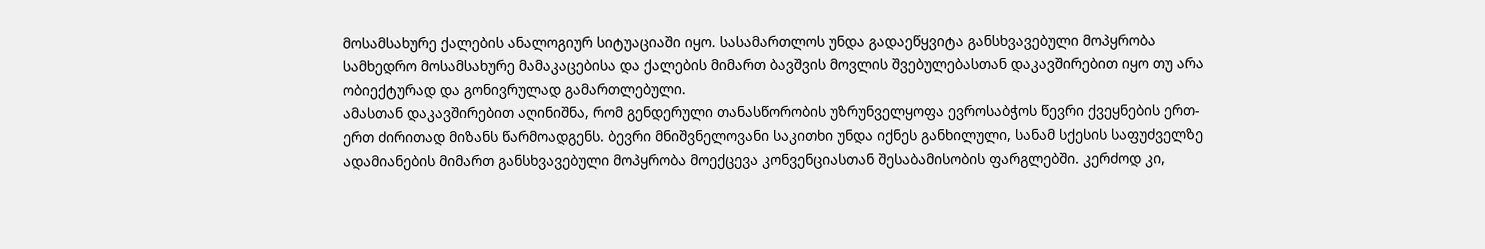მოსამსახურე ქალების ანალოგიურ სიტუაციაში იყო. სასამართლოს უნდა გადაეწყვიტა განსხვავებული მოპყრობა სამხედრო მოსამსახურე მამაკაცებისა და ქალების მიმართ ბავშვის მოვლის შვებულებასთან დაკავშირებით იყო თუ არა ობიექტურად და გონივრულად გამართლებული.
ამასთან დაკავშირებით აღინიშნა, რომ გენდერული თანასწორობის უზრუნველყოფა ევროსაბჭოს წევრი ქვეყნების ერთ-ერთ ძირითად მიზანს წარმოადგენს. ბევრი მნიშვნელოვანი საკითხი უნდა იქნეს განხილული, სანამ სქესის საფუძველზე ადამიანების მიმართ განსხვავებული მოპყრობა მოექცევა კონვენციასთან შესაბამისობის ფარგლებში. კერძოდ კი,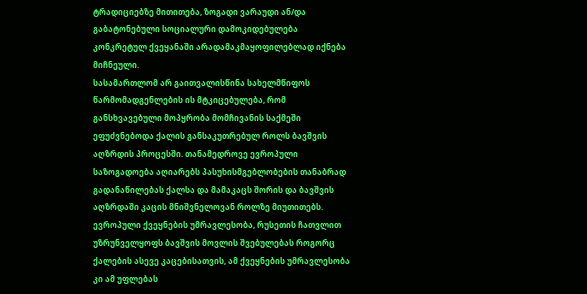ტრადიციებზე მითითება, ზოგადი ვარაუდი ან/და გაბატონებული სოციალური დამოკიდებულება კონკრეტულ ქვეყანაში არადამაკმაყოფილებლად იქნება მიჩნეული.
სასამართლომ არ გაითვალისწინა სახელმწიფოს წარმომადგენლების ის მტკიცებულება, რომ განსხვავებული მოპყრობა მომჩივანის საქმეში ეფუძვნებოდა ქალის განსაკუთრებულ როლს ბავშვის აღზრდის პროცესში. თანამედროვე ევროპული საზოგადოება აღიარებს პასუხისმგებლობების თანაბრად გადანაწილებას ქალსა და მამაკაცს შორის და ბავშვის აღზრდაში კაცის მნიშვნელოვან როლზე მიუთითებს. ევროპული ქვეყნების უმრავლესობა, რუსეთის ჩათვლით უზრუნველყოფს ბავშვის მოვლის შვებულებას როგორც ქალების ასევე კაცებისათვის, ამ ქვეყნების უმრავლესობა კი ამ უფლებას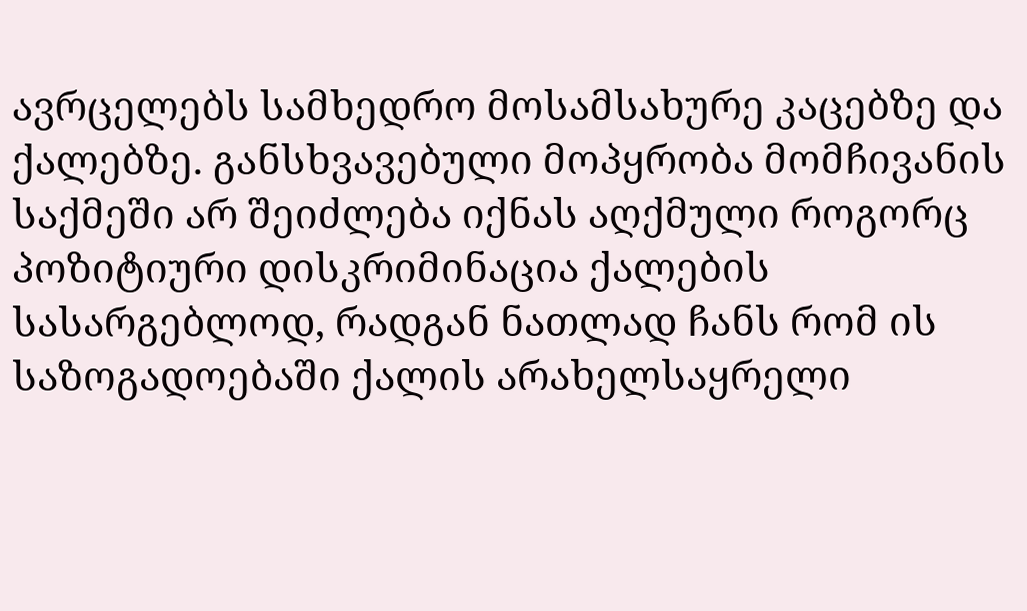ავრცელებს სამხედრო მოსამსახურე კაცებზე და ქალებზე. განსხვავებული მოპყრობა მომჩივანის საქმეში არ შეიძლება იქნას აღქმული როგორც პოზიტიური დისკრიმინაცია ქალების სასარგებლოდ, რადგან ნათლად ჩანს რომ ის საზოგადოებაში ქალის არახელსაყრელი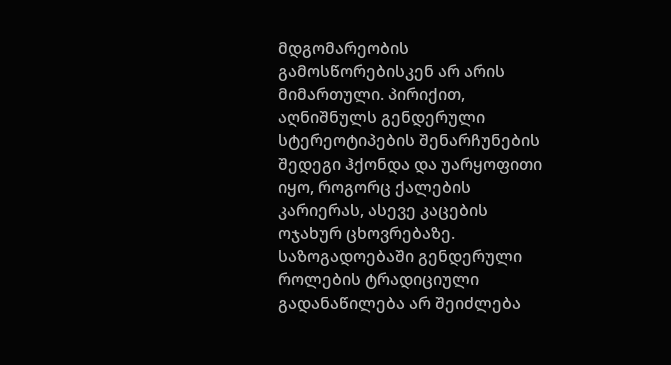მდგომარეობის გამოსწორებისკენ არ არის მიმართული. პირიქით, აღნიშნულს გენდერული სტერეოტიპების შენარჩუნების შედეგი ჰქონდა და უარყოფითი იყო, როგორც ქალების კარიერას, ასევე კაცების ოჯახურ ცხოვრებაზე. საზოგადოებაში გენდერული როლების ტრადიციული გადანაწილება არ შეიძლება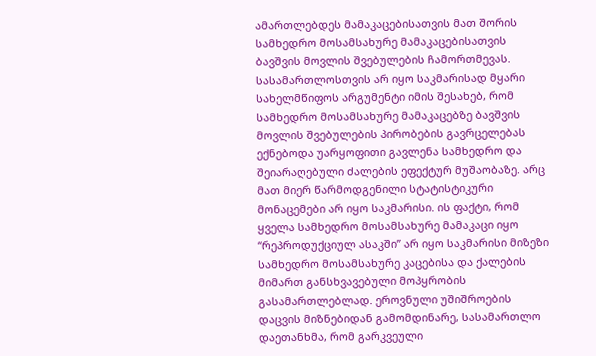ამართლებდეს მამაკაცებისათვის მათ შორის სამხედრო მოსამსახურე მამაკაცებისათვის ბავშვის მოვლის შვებულების ჩამორთმევას.
სასამართლოსთვის არ იყო საკმარისად მყარი სახელმწიფოს არგუმენტი იმის შესახებ, რომ სამხედრო მოსამსახურე მამაკაცებზე ბავშვის მოვლის შვებულების პირობების გავრცელებას ექნებოდა უარყოფითი გავლენა სამხედრო და შეიარაღებული ძალების ეფექტურ მუშაობაზე. არც მათ მიერ წარმოდგენილი სტატისტიკური მონაცემები არ იყო საკმარისი. ის ფაქტი, რომ ყველა სამხედრო მოსამსახურე მამაკაცი იყო “რეპროდუქციულ ასაკში” არ იყო საკმარისი მიზეზი სამხედრო მოსამსახურე კაცებისა და ქალების მიმართ განსხვავებული მოპყრობის გასამართლებლად. ეროვნული უშიშროების დაცვის მიზნებიდან გამომდინარე, სასამართლო დაეთანხმა, რომ გარკვეული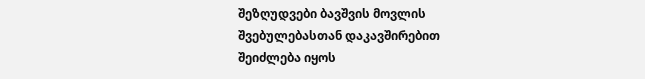შეზღუდვები ბავშვის მოვლის შვებულებასთან დაკავშირებით შეიძლება იყოს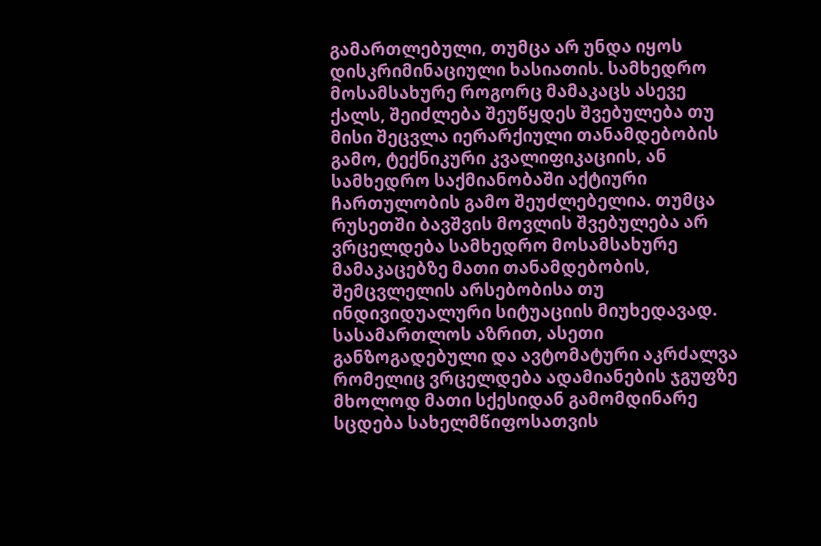გამართლებული, თუმცა არ უნდა იყოს დისკრიმინაციული ხასიათის. სამხედრო მოსამსახურე როგორც მამაკაცს ასევე ქალს, შეიძლება შეუწყდეს შვებულება თუ მისი შეცვლა იერარქიული თანამდებობის გამო, ტექნიკური კვალიფიკაციის, ან სამხედრო საქმიანობაში აქტიური ჩართულობის გამო შეუძლებელია. თუმცა რუსეთში ბავშვის მოვლის შვებულება არ ვრცელდება სამხედრო მოსამსახურე მამაკაცებზე მათი თანამდებობის, შემცვლელის არსებობისა თუ ინდივიდუალური სიტუაციის მიუხედავად. სასამართლოს აზრით, ასეთი განზოგადებული და ავტომატური აკრძალვა რომელიც ვრცელდება ადამიანების ჯგუფზე მხოლოდ მათი სქესიდან გამომდინარე სცდება სახელმწიფოსათვის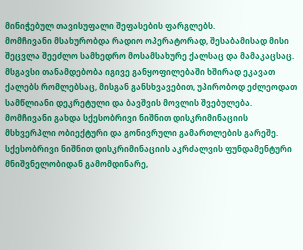მინიჭებულ თავისუფალი შეფასების ფარგლებს.
მომჩივანი მსახურობდა რადიო ოპერატორად, შესაბამისად მისი შეცვლა შეეძლო სამხედრო მოსამსახურე ქალსაც და მამაკაცსაც. მსგავსი თანამდებობა იგივე განყოფილებაში ხშირად ეკავათ ქალებს რომლებსაც, მისგან განსხვავებით, უპირობოდ ეძლეოდათ სამწლიანი დეკრეტული და ბავშვის მოვლის შვებულება. მომჩივანი გახდა სქესობრივი ნიშნით დისკრიმინაციის მსხვერპლი ობიექტური და გონივრული გამართლების გარეშე. სქესობრივი ნიშნით დისკრიმინაციის აკრძალვის ფუნდამენტური მნიშვნელობიდან გამომდინარე,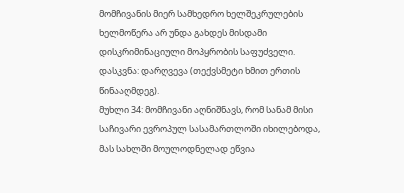მომჩივანის მიერ სამხედრო ხელშეკრულების ხელმოწერა არ უნდა გახდეს მისდამი დისკრიმინაციული მოპყრობის საფუძველი.
დასკვნა: დარღვევა (თექვსმეტი ხმით ერთის წინააღმდეგ).
მუხლი 34: მომჩივანი აღნიშნავს, რომ სანამ მისი საჩივარი ევროპულ სასამართლოში იხილებოდა, მას სახლში მოულოდნელად ეწვია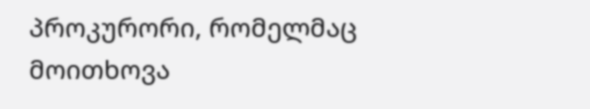პროკურორი, რომელმაც მოითხოვა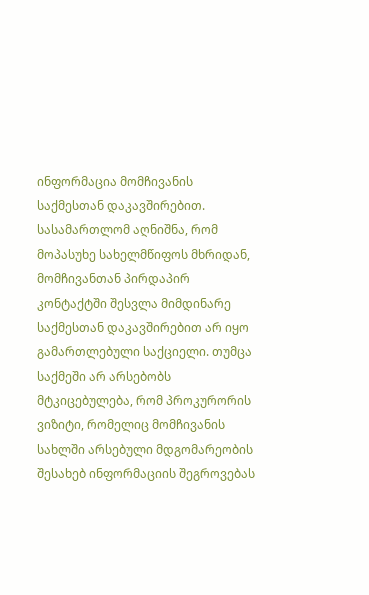ინფორმაცია მომჩივანის საქმესთან დაკავშირებით. სასამართლომ აღნიშნა, რომ მოპასუხე სახელმწიფოს მხრიდან, მომჩივანთან პირდაპირ კონტაქტში შესვლა მიმდინარე საქმესთან დაკავშირებით არ იყო გამართლებული საქციელი. თუმცა საქმეში არ არსებობს მტკიცებულება, რომ პროკურორის ვიზიტი, რომელიც მომჩივანის სახლში არსებული მდგომარეობის შესახებ ინფორმაციის შეგროვებას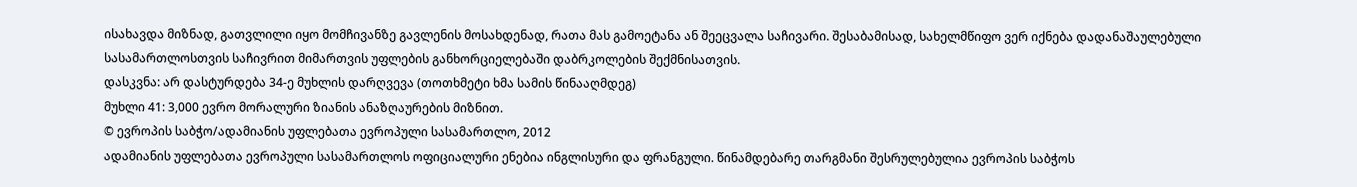ისახავდა მიზნად, გათვლილი იყო მომჩივანზე გავლენის მოსახდენად, რათა მას გამოეტანა ან შეეცვალა საჩივარი. შესაბამისად, სახელმწიფო ვერ იქნება დადანაშაულებული სასამართლოსთვის საჩივრით მიმართვის უფლების განხორციელებაში დაბრკოლების შექმნისათვის.
დასკვნა: არ დასტურდება 34-ე მუხლის დარღვევა (თოთხმეტი ხმა სამის წინააღმდეგ)
მუხლი 41: 3,000 ევრო მორალური ზიანის ანაზღაურების მიზნით.
© ევროპის საბჭო/ადამიანის უფლებათა ევროპული სასამართლო, 2012
ადამიანის უფლებათა ევროპული სასამართლოს ოფიციალური ენებია ინგლისური და ფრანგული. წინამდებარე თარგმანი შესრულებულია ევროპის საბჭოს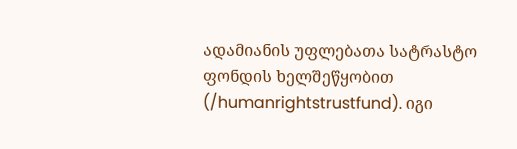ადამიანის უფლებათა სატრასტო ფონდის ხელშეწყობით (/humanrightstrustfund). იგი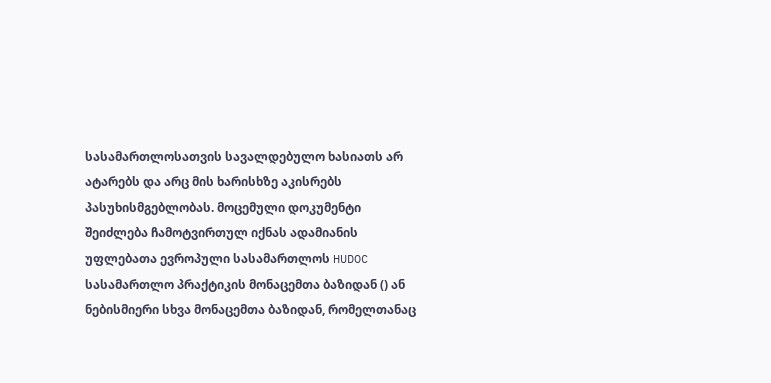სასამართლოსათვის სავალდებულო ხასიათს არ ატარებს და არც მის ხარისხზე აკისრებს პასუხისმგებლობას. მოცემული დოკუმენტი შეიძლება ჩამოტვირთულ იქნას ადამიანის უფლებათა ევროპული სასამართლოს HUDOC სასამართლო პრაქტიკის მონაცემთა ბაზიდან () ან ნებისმიერი სხვა მონაცემთა ბაზიდან, რომელთანაც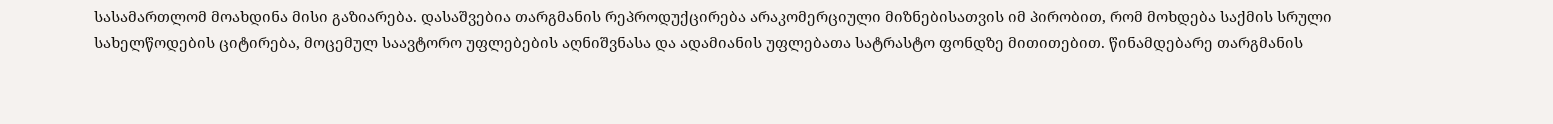სასამართლომ მოახდინა მისი გაზიარება. დასაშვებია თარგმანის რეპროდუქცირება არაკომერციული მიზნებისათვის იმ პირობით, რომ მოხდება საქმის სრული სახელწოდების ციტირება, მოცემულ საავტორო უფლებების აღნიშვნასა და ადამიანის უფლებათა სატრასტო ფონდზე მითითებით. წინამდებარე თარგმანის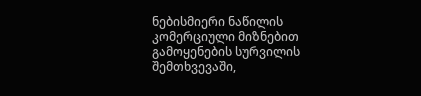ნებისმიერი ნაწილის კომერციული მიზნებით გამოყენების სურვილის შემთხვევაში,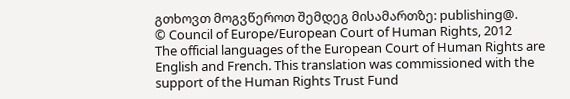გთხოვთ მოგვწეროთ შემდეგ მისამართზე: publishing@.
© Council of Europe/European Court of Human Rights, 2012
The official languages of the European Court of Human Rights are English and French. This translation was commissioned with the support of the Human Rights Trust Fund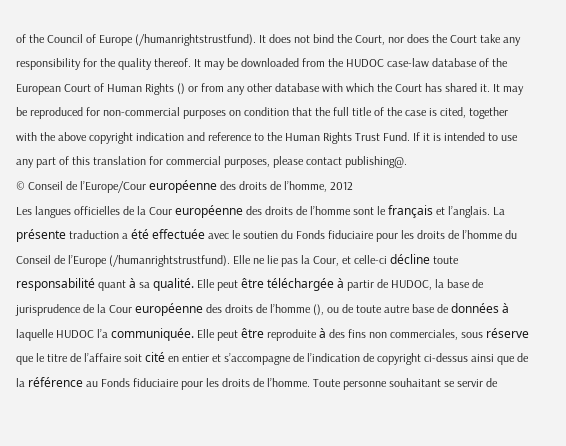of the Council of Europe (/humanrightstrustfund). It does not bind the Court, nor does the Court take any responsibility for the quality thereof. It may be downloaded from the HUDOC case-law database of the European Court of Human Rights () or from any other database with which the Court has shared it. It may be reproduced for non-commercial purposes on condition that the full title of the case is cited, together with the above copyright indication and reference to the Human Rights Trust Fund. If it is intended to use any part of this translation for commercial purposes, please contact publishing@.
© Conseil de l’Europe/Cour européenne des droits de l’homme, 2012
Les langues officielles de la Cour européenne des droits de l’homme sont le français et l’anglais. La présente traduction a été effectuée avec le soutien du Fonds fiduciaire pour les droits de l’homme du Conseil de l’Europe (/humanrightstrustfund). Elle ne lie pas la Cour, et celle-ci décline toute responsabilité quant à sa qualité. Elle peut être téléchargée à partir de HUDOC, la base de jurisprudence de la Cour européenne des droits de l’homme (), ou de toute autre base de données à laquelle HUDOC l’a communiquée. Elle peut être reproduite à des fins non commerciales, sous réserve que le titre de l’affaire soit cité en entier et s’accompagne de l’indication de copyright ci-dessus ainsi que de la référence au Fonds fiduciaire pour les droits de l’homme. Toute personne souhaitant se servir de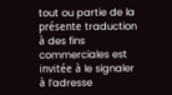tout ou partie de la présente traduction à des fins commerciales est invitée à le signaler à l’adresse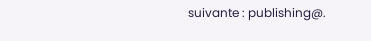suivante : publishing@.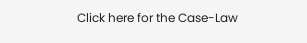Click here for the Case-Law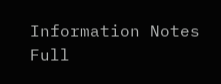Information Notes
Full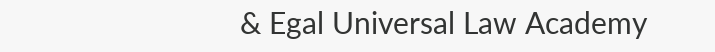& Egal Universal Law Academy